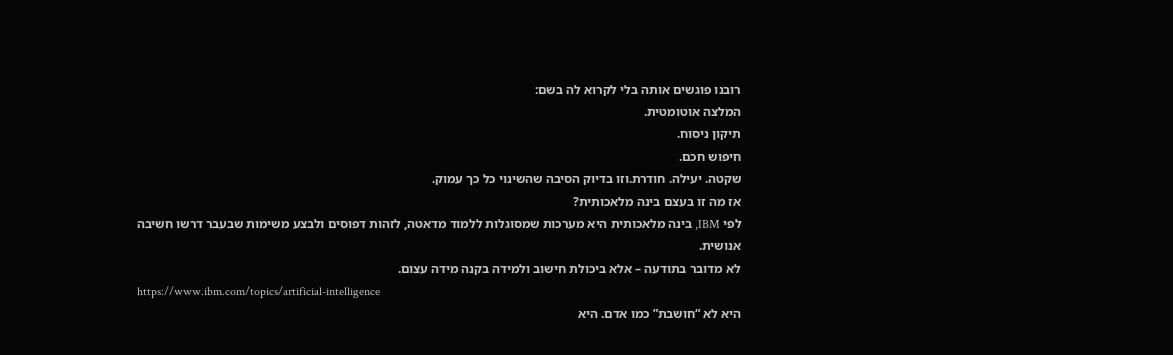רובנו פוגשים אותה בלי לקרוא לה בשם:
המלצה אוטומטית.
תיקון ניסוח.
חיפוש חכם.
שקטה. יעילה. חודרת.וזו בדיוק הסיבה שהשינוי כל כך עמוק.
אז מה זו בעצם בינה מלאכותית?
לפי IBM, בינה מלאכותית היא מערכות שמסוגלות ללמוד מדאטה, לזהות דפוסים ולבצע משימות שבעבר דרשו חשיבה אנושית.
לא מדובר בתודעה – אלא ביכולת חישוב ולמידה בקנה מידה עצום.
https://www.ibm.com/topics/artificial-intelligence
היא לא “חושבת” כמו אדם. היא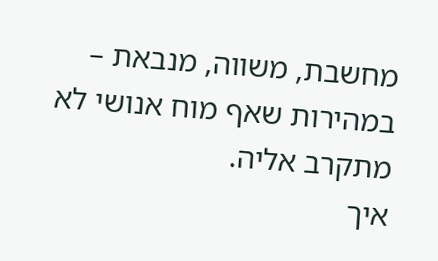מחשבת, משווה, מנבאת – במהירות שאף מוח אנושי לא מתקרב אליה.
איך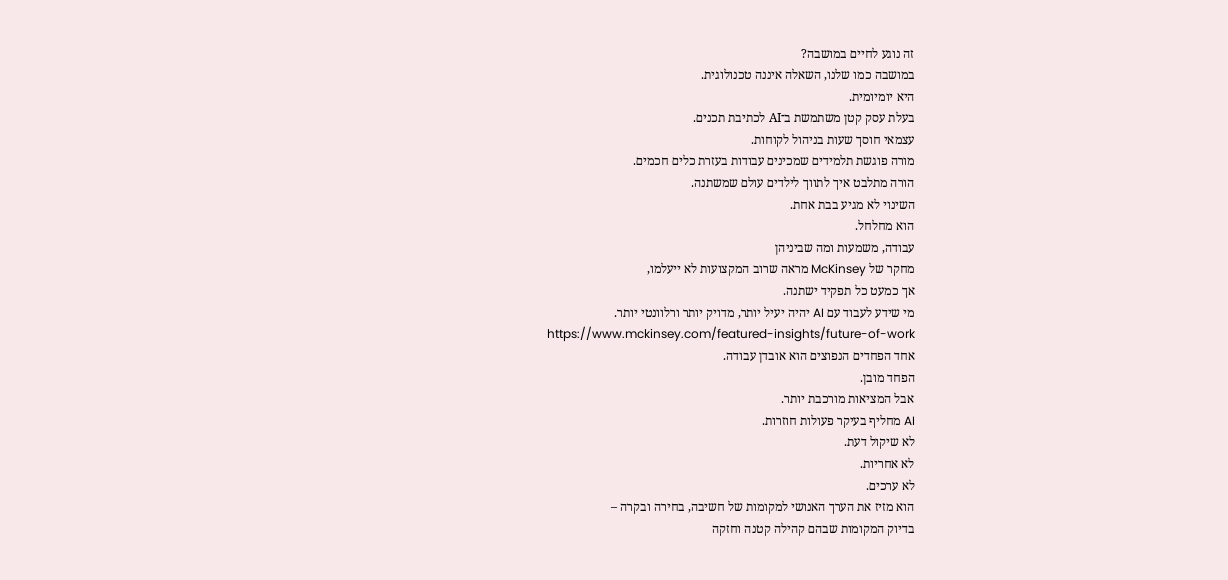זה נוגע לחיים במושבה?
במושבה כמו שלנו, השאלה איננה טכנולוגית.
היא יומיומית.
בעלת עסק קטן משתמשת ב־AI לכתיבת תכנים.
עצמאי חוסך שעות בניהול לקוחות.
מורה פוגשת תלמידים שמכינים עבודות בעזרת כלים חכמים.
הורה מתלבט איך לתווך לילדים עולם שמשתנה.
השינוי לא מגיע בבת אחת.
הוא מחלחל.
עבודה, משמעות ומה שביניהן
מחקר של McKinsey מראה שרוב המקצועות לא ייעלמו,
אך כמעט כל תפקיד ישתנה.
מי שידע לעבוד עם AI יהיה יעיל יותר, מדויק יותר ורלוונטי יותר.
https://www.mckinsey.com/featured-insights/future-of-work
אחד הפחדים הנפוצים הוא אובדן עבודה.
הפחד מובן.
אבל המציאות מורכבת יותר.
AI מחליף בעיקר פעולות חוזרות.
לא שיקול דעת.
לא אחריות.
לא ערכים.
הוא מזיז את הערך האנושי למקומות של חשיבה, בחירה ובקרה –
בדיוק המקומות שבהם קהילה קטנה וחזקה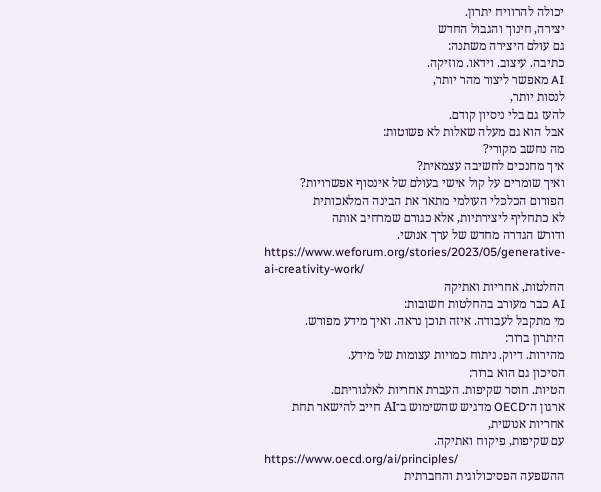יכולה להרוויח יתרון.
יצירה, חינוך והגבול החדש
גם עולם היצירה משתנה:
כתיבה. עיצוב. וידאו. מוזיקה.
AI מאפשר ליצור מהר יותר,
לנסות יותר,
להעז גם בלי ניסיון קודם.
אבל הוא גם מעלה שאלות לא פשוטות:
מה נחשב מקורי?
איך מחנכים לחשיבה עצמאית?
ואיך שומרים על קול אישי בעולם של אינסוף אפשרויות?
הפורום הכלכלי העולמי מתאר את הבינה המלאכותית
לא כתחליף ליצירתיות, אלא כגורם שמרחיב אותה
ודורש הגדרה מחדש של ערך אנושי.
https://www.weforum.org/stories/2023/05/generative-ai-creativity-work/
החלטות, אחריות ואתיקה
AI כבר מעורב בהחלטות חשובות:
מי מתקבל לעבודה. איזה תוכן נראה. ואיך מידע מפורש.
היתרון ברור:
מהירות. דיוק. ניתוח כמויות עצומות של מידע.
הסיכון גם הוא ברור:
הטיות. חוסר שקיפות. העברת אחריות לאלגוריתם.
ארגון ה־OECD מדגיש שהשימוש ב־AI חייב להישאר תחת אחריות אנושית,
עם שקיפות, פיקוח ואתיקה.
https://www.oecd.org/ai/principles/
ההשפעה הפסיכולוגית והחברתית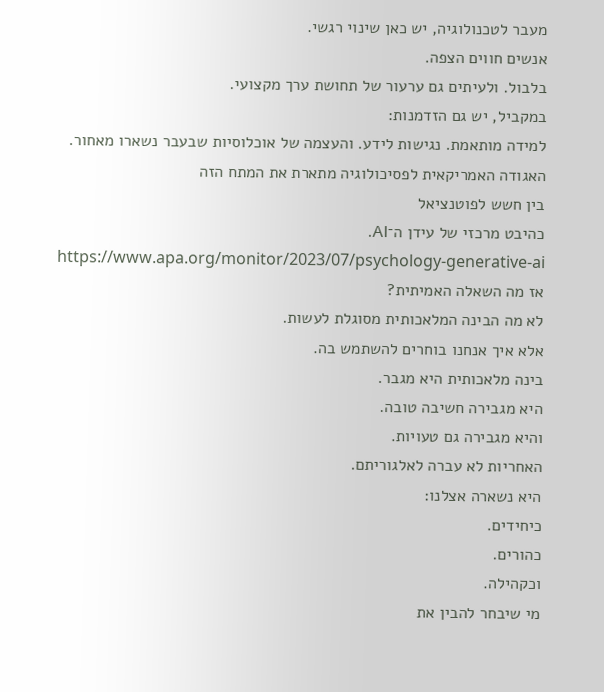מעבר לטכנולוגיה, יש כאן שינוי רגשי.
אנשים חווים הצפה.
בלבול. ולעיתים גם ערעור של תחושת ערך מקצועי.
במקביל, יש גם הזדמנות:
למידה מותאמת. נגישות לידע. והעצמה של אוכלוסיות שבעבר נשארו מאחור.
האגודה האמריקאית לפסיכולוגיה מתארת את המתח הזה
בין חשש לפוטנציאל
כהיבט מרכזי של עידן ה־AI.
https://www.apa.org/monitor/2023/07/psychology-generative-ai
אז מה השאלה האמיתית?
לא מה הבינה המלאכותית מסוגלת לעשות.
אלא איך אנחנו בוחרים להשתמש בה.
בינה מלאכותית היא מגבר.
היא מגבירה חשיבה טובה.
והיא מגבירה גם טעויות.
האחריות לא עברה לאלגוריתם.
היא נשארה אצלנו:
כיחידים.
כהורים.
וכקהילה.
מי שיבחר להבין את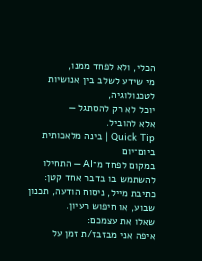הכלי, ולא לפחד ממנו,
מי שידע לשלב בין אנושיות לטכנולוגיה,
יוכל לא רק להסתגל —
אלא להוביל.
Quick Tip | בינה מלאכותית ביום־יום
במקום לפחד מ־AI — התחילו להשתמש בו בדבר אחד קטן:
כתיבת מייל, ניסוח הודעה, תכנון שבוע, או חיפוש רעיון.
שאלו את עצמכם:
איפה אני מבזבז/ת זמן על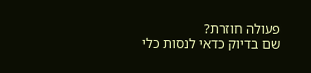פעולה חוזרת?
שם בדיוק כדאי לנסות כלי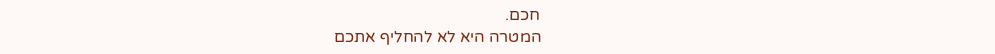חכם.
המטרה היא לא להחליף אתכם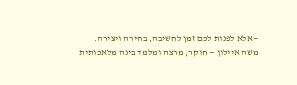—אלא לפנות לכם זמן לחשיבה, בחירה ויצירה.
משה איילון — חוקר, מרצה ומלמד בינה מלאכותית